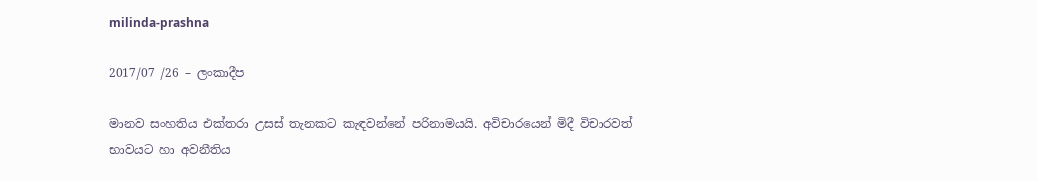milinda-prashna

2017/07 /26 – ලංකාදීප

මානව සංහතිය එක්තරා උසස් තැනකට කැඳවන්නේ පරිනාමයයි. අවිචාරයෙන් මිදී විචාරවත් භාවයට හා අවනීතිය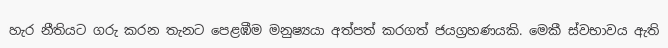හැර නීතියට ගරු කරන තැනට පෙළඹීම මනුෂ්‍යයා අත්පත් කරගත් ජයග්‍රහණයකි. මෙකී ස්වභාවය ඇති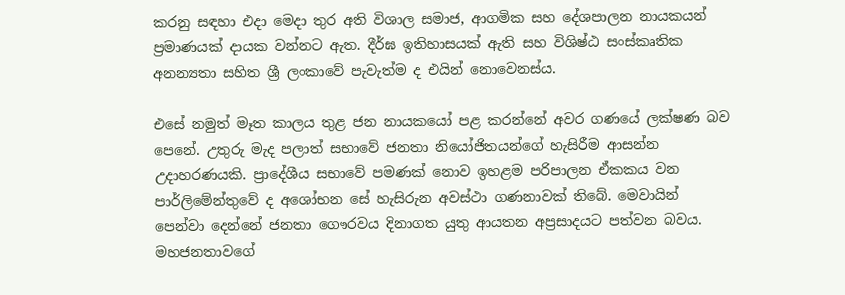කරනු සඳහා එදා මෙදා තුර අති විශාල සමාජ, ආගමික සහ දේශපාලන නායකයන් ප්‍රමාණයක් දායක වන්නට ඇත. දීර්ඝ ඉතිහාසයක් ඇති සහ විශිෂ්ඨ සංස්කෘතික අනන්‍යතා සහිත ශ්‍රී ලංකාවේ පැවැත්ම ද එයින් නොවෙනස්ය.

එසේ නමුත් මෑත කාලය තුළ ජන නායකයෝ පළ කරන්නේ අවර ගණයේ ලක්ෂණ බව පෙනේ. උතුරු මැද පලාත් සභාවේ ජනතා නියෝජිතයන්ගේ හැසිරීම ආසන්න උදාහරණයකි. ප්‍රාදේශීය සභාවේ පමණක් නොව ඉහළම පරිපාලන ඒකකය වන පාර්ලිමේන්තුවේ ද අශෝභන සේ හැසිරුන අවස්ථා ගණනාවක් තිබේ. මෙවායින් පෙන්වා දෙන්නේ ජනතා ගෞරවය දිනාගත යුතු ආයතන අප්‍රසාදයට පත්වන බවය. මහජනතාවගේ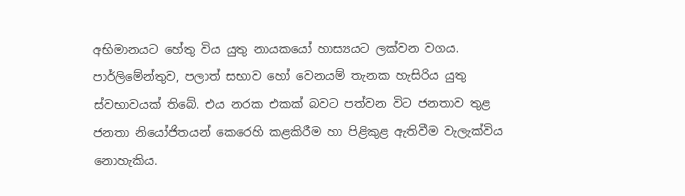අභිමානයට හේතු විය යුතු නායකයෝ හාස්‍යයට ලක්වන වගය. පාර්ලිමේන්තුව, පලාත් සභාව හෝ වෙනයම් තැනක හැසිරිය යුතු ස්වභාවයක් තිබේ. එය නරක එකක් බවට පත්වන විට ජනතාව තුළ ජනතා නියෝජිතයන් කෙරෙහි කළකිරීම හා පිළිකුළ ඇතිවීම වැලැක්විය නොහැකිය.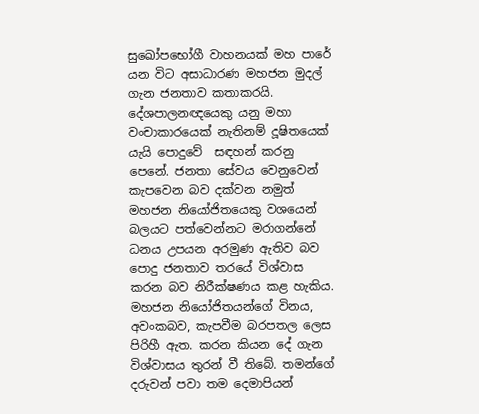සුඛෝපභෝගී වාහනයක් මහ පාරේ යන විට අසාධාරණ මහජන මුදල් ගැන ජනතාව කතාකරයි. දේශපාලනඥයෙකු යනු මහා වංචාකාරයෙක් නැතිනම් දූෂිතයෙක් යැයි පොදුවේ  සඳහන් කරනු පෙනේ. ජනතා සේවය වෙනුවෙන් කැපවෙන බව දක්වන නමුත් මහජන නියෝජිතයෙකු වශයෙන් බලයට පත්වෙන්නට මරාගන්නේ ධනය උපයන අරමුණ ඇතිව බව පොදු ජනතාව තරයේ විශ්වාස කරන බව නිරීක්ෂණය කළ හැකිය. මහජන නියෝජිතයන්ගේ විනය, අවංකබව, කැපවීම බරපතල ලෙස පිරිහී ඇත. කරන කියන දේ ගැන විශ්වාසය තුරන් වී තිබේ. තමන්ගේ දරුවන් පවා තම දෙමාපියන්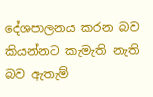දේශපාලනය කරන බව කියන්නට කැමැති නැති බව ඇතැම්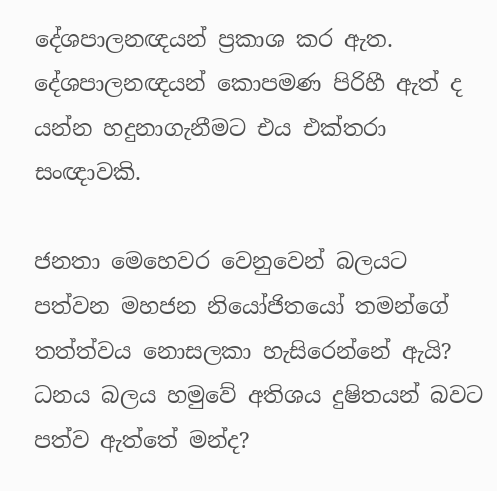දේශපාලනඥයන් ප්‍රකාශ කර ඇත. දේශපාලනඥයන් කොපමණ පිරිහී ඇත් ද යන්න හදුනාගැනීමට එය එක්තරා සංඥාවකි.

ජනතා මෙහෙවර වෙනුවෙන් බලයට පත්වන මහජන නියෝජිතයෝ තමන්ගේ තත්ත්වය නොසලකා හැසිරෙන්නේ ඇයි? ධනය බලය හමුවේ අතිශය දුෂිතයන් බවට පත්ව ඇත්තේ මන්ද?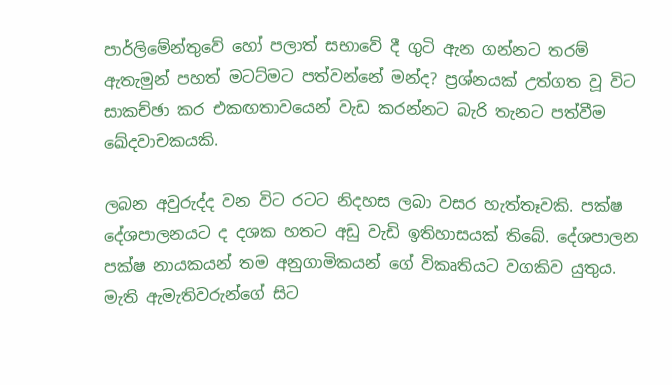පාර්ලිමේන්තුවේ හෝ පලාත් සභාවේ දී ගුටි ඇන ගන්නට තරම් ඇතැමුන් පහත් මටට්මට පත්වන්නේ මන්ද? ප්‍රශ්නයක් උත්ගත වූ විට සාකච්ඡා කර එකඟතාවයෙන් වැඩ කරන්නට බැරි තැනට පත්වීම ඛේදවාචකයකි.

ලබන අවුරුද්ද වන විට රටට නිදහස ලබා වසර හැත්තෑවකි. පක්ෂ දේශපාලනයට ද දශක හතට අඩු වැඩි ඉතිහාසයක් තිබේ. දේශපාලන පක්ෂ නායකයන් තම අනුගාමිකයන් ගේ විකෘතියට වගකිව යුතුය. මැති ඇමැතිවරුන්ගේ සිට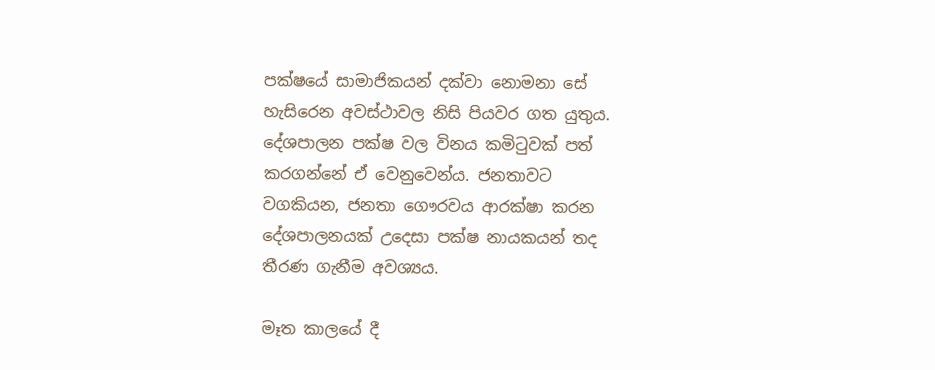පක්ෂයේ සාමාජිකයන් දක්වා නොමනා සේ හැසිරෙන අවස්ථාවල නිසි පියවර ගත යුතුය. දේශපාලන පක්ෂ වල විනය කමිටුවක් පත් කරගන්නේ ඒ වෙනුවෙන්ය. ජනතාවට වගකියන, ජනතා ගෞරවය ආරක්ෂා කරන දේශපාලනයක් උදෙසා පක්ෂ නායකයන් තද තීරණ ගැනීම අවශ්‍යය.

මෑත කාලයේ දී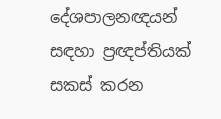දේශපාලනඥයන් සඳහා ප්‍රඥප්තියක් සකස් කරන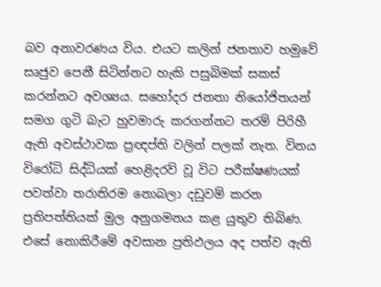බව අනාවරණය විය. එයට කලින් ජනතාව හමුවේ සෘජුව පෙනී සිටින්නට හැකි පසුබිමක් සකස් කරන්නට අවශ්‍යය. සහෝදර ජනතා නියෝජිතයන් සමග ගුටි බැට හුවමාරු කරගන්නට තරම් පිරිහී ඇති අවස්ථාවක ප්‍රඥප්ති වලින් පලක් නැත. විනය විරෝධි සිද්ධියක් හෙළිදරව් වූ විට පරීක්ෂණයක් පවත්වා තරාතිරම නොබලා දඩුවම් කරන ප්‍රතිපත්තියක් මුල අනුගමනය කළ යුතුව තිබිණ. එසේ නොකිරීමේ අවසාන ප්‍රතිඵලය අද පත්ව ඇති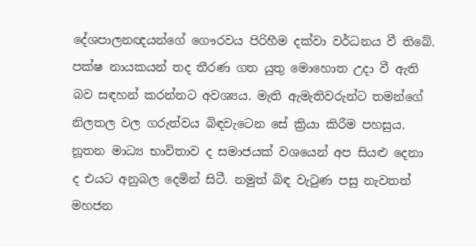දේශපාලනඥයන්ගේ ගෞරවය පිරිහීම දක්වා වර්ධනය වී තිබේ. පක්ෂ නායකයන් තද තීරණ ගත යුතු මොහොත උදා වී ඇති බව සඳහන් කරන්නට අවශ්‍යය. මැති ඇමැතිවරුන්ට තමන්ගේ නිලතල වල ගරුත්වය බිඳවැටෙන සේ ක්‍රියා කිරීම පහසුය. නූතන මාධ්‍ය භාවිතාව ද සමාජයක් වශයෙන් අප සියළු දෙනා ද එයට අනුබල දෙමින් සිටී. නමුත් බිඳ වැටුණ පසු නැවතත් මහජන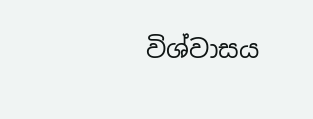විශ්වාසය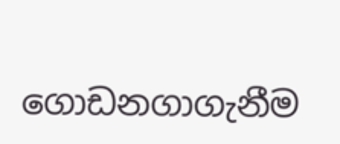ගොඩනගාගැනීම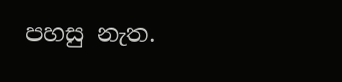පහසු නැත.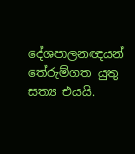දේශපාලනඥයන් තේරුම්ගත යුතු සත්‍ය එයයි.